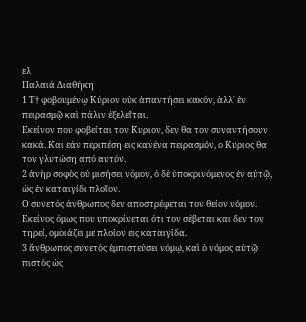ελ
Παλαιά Διαθήκη
1 Τ† φοβουμένῳ Κύριον οὐκ ἀπαντήσει κακόν, ἀλλ᾿ ἐν πειρασμῷ καὶ πάλιν ἐξελεῖται.
Εκείνον που φοβείται τον Κυριον, δεν θα τον συναντήσουν κακά. Και εάν περιπέση εις κανένα πειρασμόν, ο Κυριος θα τον γλυτώση από αυτόν.
2 ἀνὴρ σοφὸς οὐ μισήσει νόμον, ὁ δὲ ὑποκρινόμενος ἐν αὐτῷ, ὡς ἐν καταιγίδι πλοῖον.
Ο συνετός άνθρωπος δεν αποστρέφεται τον θείον νόμον. Εκείνος όμως που υποκρίνεται ότι τον σέβεται και δεν τον τηρεί, ομοιάζει με πλοίον εις καταιγίδα.
3 ἄνθρωπος συνετὸς ἐμπιστεύσει νόμῳ, καὶ ὁ νόμος αὐτῷ πιστὸς ὡς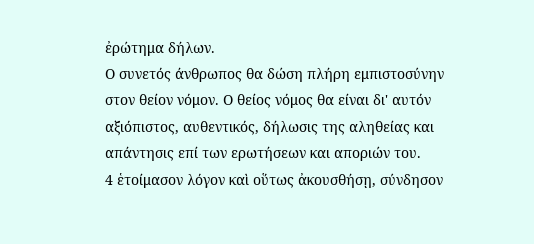ἐρώτημα δήλων.
Ο συνετός άνθρωπος θα δώση πλήρη εμπιστοσύνην στον θείον νόμον. Ο θείος νόμος θα είναι δι' αυτόν αξιόπιστος, αυθεντικός, δήλωσις της αληθείας και απάντησις επί των ερωτήσεων και αποριών του.
4 ἑτοίμασον λόγον καὶ οὕτως ἀκουσθήσῃ, σύνδησον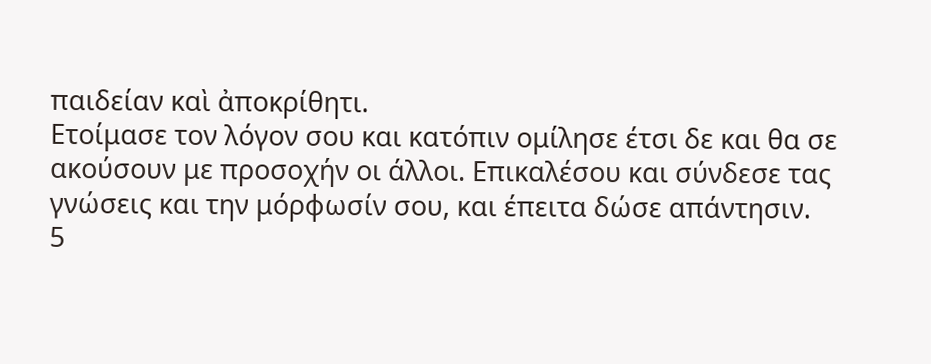παιδείαν καὶ ἀποκρίθητι.
Ετοίμασε τον λόγον σου και κατόπιν ομίλησε έτσι δε και θα σε ακούσουν με προσοχήν οι άλλοι. Επικαλέσου και σύνδεσε τας γνώσεις και την μόρφωσίν σου, και έπειτα δώσε απάντησιν.
5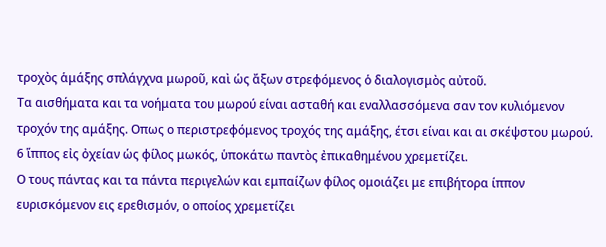τροχὸς ἁμάξης σπλάγχνα μωροῦ, καὶ ὡς ἄξων στρεφόμενος ὁ διαλογισμὸς αὐτοῦ.
Τα αισθήματα και τα νοήματα του μωρού είναι ασταθή και εναλλασσόμενα σαν τον κυλιόμενον τροχόν της αμάξης. Οπως ο περιστρεφόμενος τροχός της αμάξης, έτσι είναι και αι σκέψστου μωρού.
6 ἵππος εἰς ὀχείαν ὡς φίλος μωκός, ὑποκάτω παντὸς ἐπικαθημένου χρεμετίζει.
Ο τους πάντας και τα πάντα περιγελών και εμπαίζων φίλος ομοιάζει με επιβήτορα ίππον ευρισκόμενον εις ερεθισμόν, ο οποίος χρεμετίζει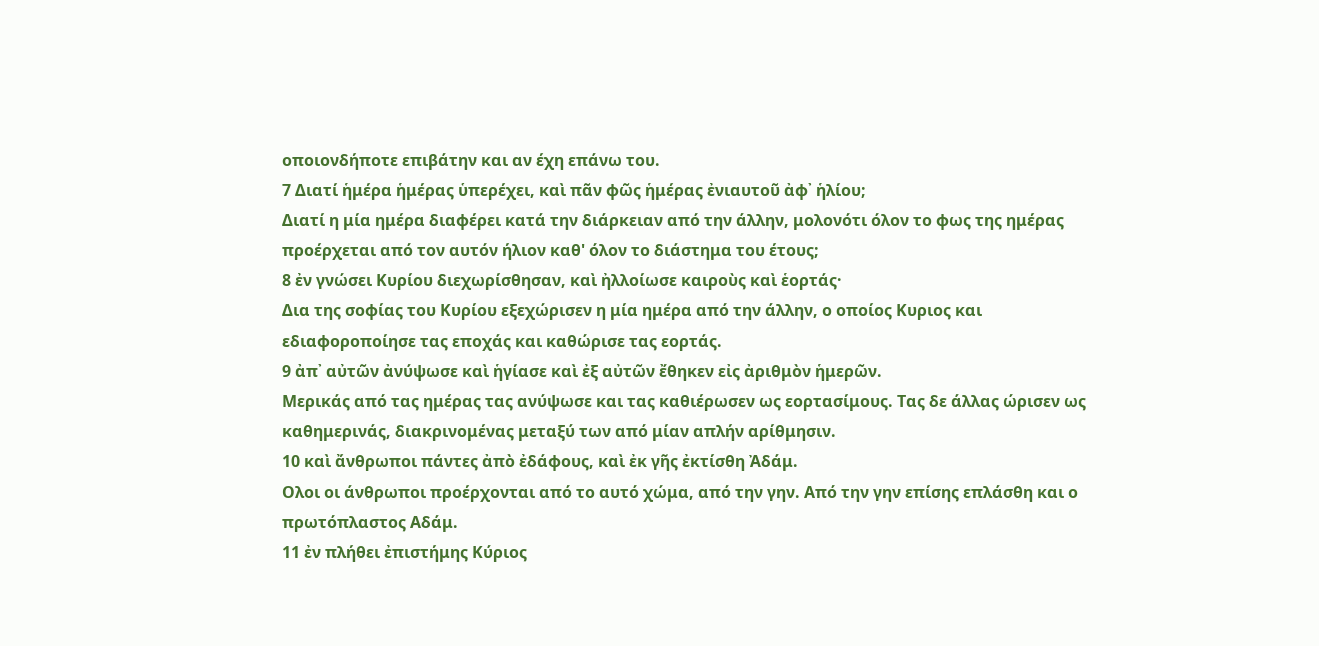οποιονδήποτε επιβάτην και αν έχη επάνω του.
7 Διατί ἡμέρα ἡμέρας ὑπερέχει, καὶ πᾶν φῶς ἡμέρας ἐνιαυτοῦ ἀφ᾿ ἡλίου;
Διατί η μία ημέρα διαφέρει κατά την διάρκειαν από την άλλην, μολονότι όλον το φως της ημέρας προέρχεται από τον αυτόν ήλιον καθ' όλον το διάστημα του έτους;
8 ἐν γνώσει Κυρίου διεχωρίσθησαν, καὶ ἠλλοίωσε καιροὺς καὶ ἑορτάς·
Δια της σοφίας του Κυρίου εξεχώρισεν η μία ημέρα από την άλλην, ο οποίος Κυριος και εδιαφοροποίησε τας εποχάς και καθώρισε τας εορτάς.
9 ἀπ᾿ αὐτῶν ἀνύψωσε καὶ ἡγίασε καὶ ἐξ αὐτῶν ἔθηκεν εἰς ἀριθμὸν ἡμερῶν.
Μερικάς από τας ημέρας τας ανύψωσε και τας καθιέρωσεν ως εορτασίμους. Τας δε άλλας ώρισεν ως καθημερινάς, διακρινομένας μεταξύ των από μίαν απλήν αρίθμησιν.
10 καὶ ἄνθρωποι πάντες ἀπὸ ἐδάφους, καὶ ἐκ γῆς ἐκτίσθη Ἀδάμ.
Ολοι οι άνθρωποι προέρχονται από το αυτό χώμα, από την γην. Από την γην επίσης επλάσθη και ο πρωτόπλαστος Αδάμ.
11 ἐν πλήθει ἐπιστήμης Κύριος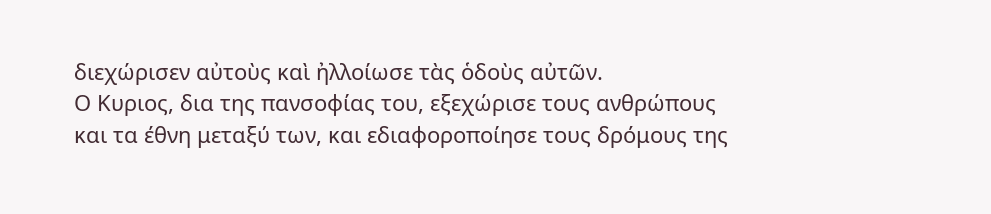διεχώρισεν αὐτοὺς καὶ ἠλλοίωσε τὰς ὁδοὺς αὐτῶν.
Ο Κυριος, δια της πανσοφίας του, εξεχώρισε τους ανθρώπους και τα έθνη μεταξύ των, και εδιαφοροποίησε τους δρόμους της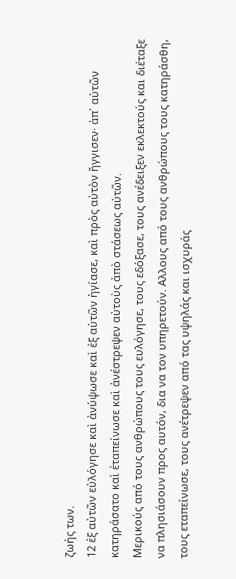ζωής των.
12 ἐξ αὐτῶν εὐλόγησε καὶ ἀνύψωσε καὶ ἐξ αὐτῶν ἡγίασε, καὶ πρὸς αὐτὸν ἤγγισεν· ἀπ᾿ αὐτῶν κατηράσατο καὶ ἐταπείνωσε καὶ ἀνέστρεψεν αὐτοὺς ἀπὸ στάσεως αὐτῶν.
Μερικούς από τους ανθρώπους τους ευλόγησε, τους εδόξασε, τους ανέδειξεν εκλεκτούς και διέταξε να πλησιάσουν προς αυτόν, δια να τον υπηρετούν. Αλλους από τους ανθρώπους τους κατηράσθη, τους εταπείνωσε, τους ανέτρεψεν από τας υψηλάς και ισχυράς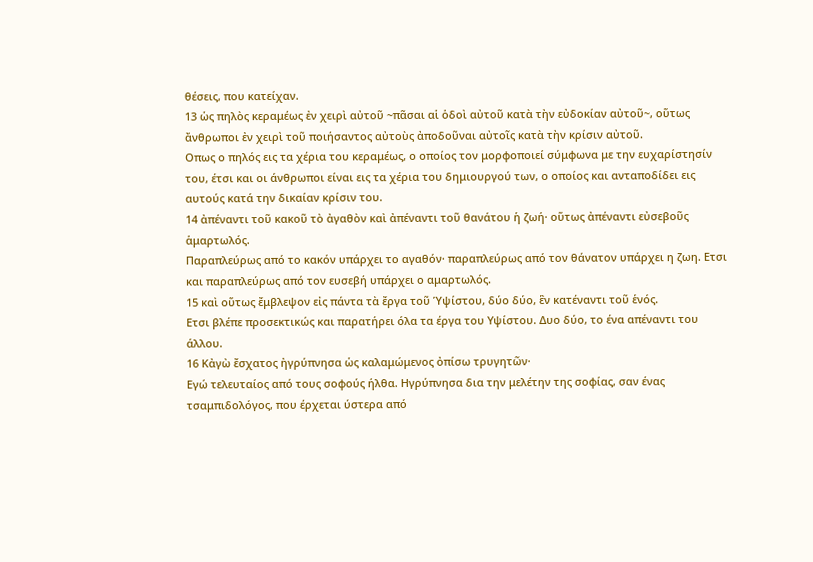θέσεις, που κατείχαν.
13 ὡς πηλὸς κεραμέως ἐν χειρὶ αὐτοῦ ~πᾶσαι αἱ ὁδοὶ αὐτοῦ κατὰ τὴν εὐδοκίαν αὐτοῦ~, οὕτως ἄνθρωποι ἐν χειρὶ τοῦ ποιήσαντος αὐτοὺς ἀποδοῦναι αὐτοῖς κατὰ τὴν κρίσιν αὐτοῦ.
Οπως ο πηλός εις τα χέρια του κεραμέως, ο οποίος τον μορφοποιεί σύμφωνα με την ευχαρίστησίν του, έτσι και οι άνθρωποι είναι εις τα χέρια του δημιουργού των, ο οποίος και ανταποδίδει εις αυτούς κατά την δικαίαν κρίσιν του.
14 ἀπέναντι τοῦ κακοῦ τὸ ἀγαθὸν καὶ ἀπέναντι τοῦ θανάτου ἡ ζωή· οὕτως ἀπέναντι εὐσεβοῦς ἁμαρτωλός.
Παραπλεύρως από το κακόν υπάρχει το αγαθόν· παραπλεύρως από τον θάνατον υπάρχει η ζωη. Ετσι και παραπλεύρως από τον ευσεβή υπάρχει ο αμαρτωλός.
15 καὶ οὕτως ἔμβλεψον εἰς πάντα τὰ ἔργα τοῦ Ὑψίστου, δύο δύο, ἓν κατέναντι τοῦ ἑνός.
Ετσι βλέπε προσεκτικώς και παρατήρει όλα τα έργα του Υψίστου. Δυο δύο, το ένα απέναντι του άλλου.
16 Κἀγὼ ἔσχατος ἠγρύπνησα ὡς καλαμώμενος ὀπίσω τρυγητῶν·
Εγώ τελευταίος από τους σοφούς ήλθα. Ηγρύπνησα δια την μελέτην της σοφίας, σαν ένας τσαμπιδολόγος, που έρχεται ύστερα από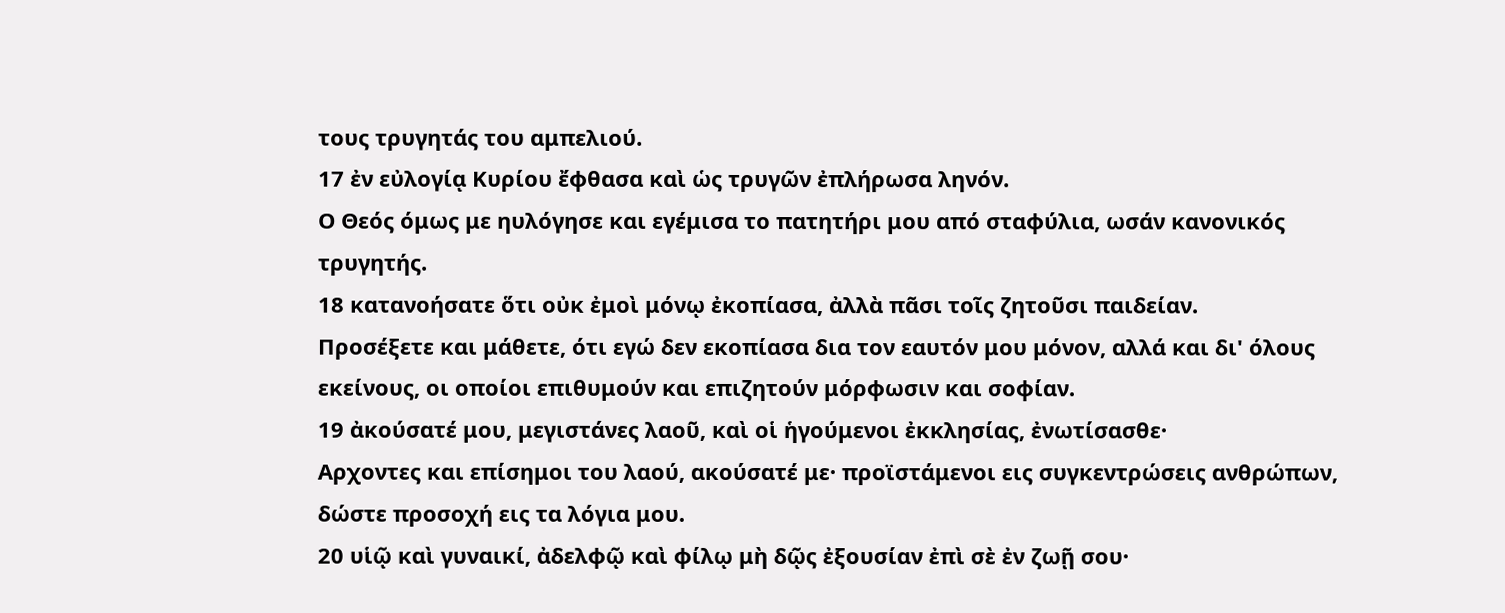τους τρυγητάς του αμπελιού.
17 ἐν εὐλογίᾳ Κυρίου ἔφθασα καὶ ὡς τρυγῶν ἐπλήρωσα ληνόν.
Ο Θεός όμως με ηυλόγησε και εγέμισα το πατητήρι μου από σταφύλια, ωσάν κανονικός τρυγητής.
18 κατανοήσατε ὅτι οὐκ ἐμοὶ μόνῳ ἐκοπίασα, ἀλλὰ πᾶσι τοῖς ζητοῦσι παιδείαν.
Προσέξετε και μάθετε, ότι εγώ δεν εκοπίασα δια τον εαυτόν μου μόνον, αλλά και δι' όλους εκείνους, οι οποίοι επιθυμούν και επιζητούν μόρφωσιν και σοφίαν.
19 ἀκούσατέ μου, μεγιστάνες λαοῦ, καὶ οἱ ἡγούμενοι ἐκκλησίας, ἐνωτίσασθε·
Αρχοντες και επίσημοι του λαού, ακούσατέ με· προϊστάμενοι εις συγκεντρώσεις ανθρώπων, δώστε προσοχή εις τα λόγια μου.
20 υἱῷ καὶ γυναικί, ἀδελφῷ καὶ φίλῳ μὴ δῷς ἐξουσίαν ἐπὶ σὲ ἐν ζωῇ σου·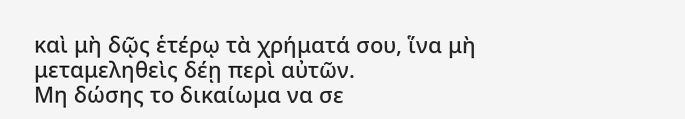καὶ μὴ δῷς ἑτέρῳ τὰ χρήματά σου, ἵνα μὴ μεταμεληθεὶς δέῃ περὶ αὐτῶν.
Μη δώσης το δικαίωμα να σε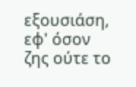εξουσιάση, εφ' όσον ζης ούτε το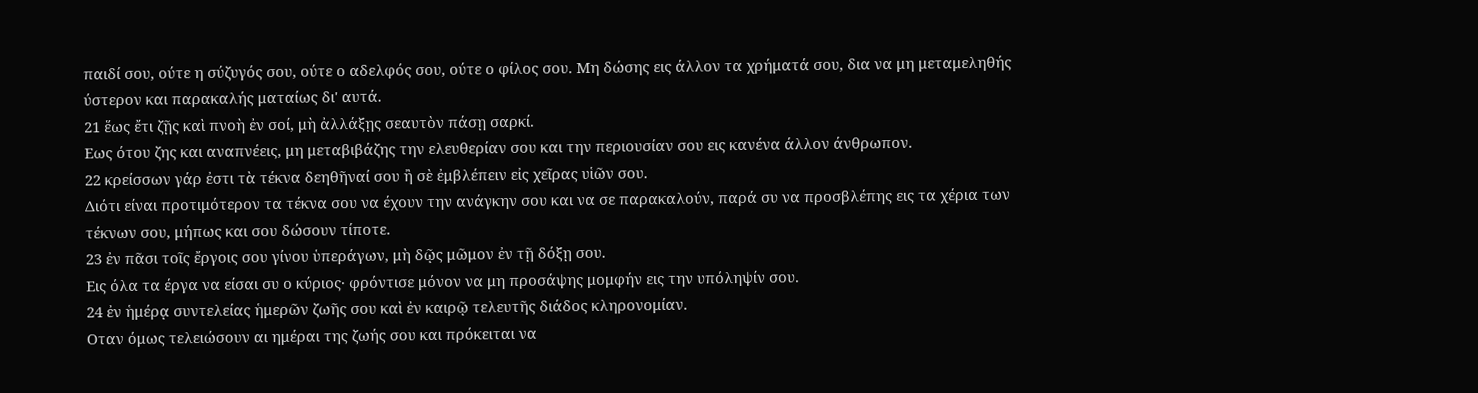παιδί σου, ούτε η σύζυγός σου, ούτε ο αδελφός σου, ούτε ο φίλος σου. Μη δώσης εις άλλον τα χρήματά σου, δια να μη μεταμεληθής ύστερον και παρακαλής ματαίως δι' αυτά.
21 ἕως ἔτι ζῇς καὶ πνοὴ ἐν σοί, μὴ ἀλλάξῃς σεαυτὸν πάσῃ σαρκί.
Εως ότου ζης και αναπνέεις, μη μεταβιβάζης την ελευθερίαν σου και την περιουσίαν σου εις κανένα άλλον άνθρωπον.
22 κρείσσων γάρ ἐστι τὰ τέκνα δεηθῆναί σου ἢ σὲ ἐμβλέπειν εἰς χεῖρας υἱῶν σου.
Διότι είναι προτιμότερον τα τέκνα σου να έχουν την ανάγκην σου και να σε παρακαλούν, παρά συ να προσβλέπης εις τα χέρια των τέκνων σου, μήπως και σου δώσουν τίποτε.
23 ἐν πᾶσι τοῖς ἔργοις σου γίνου ὑπεράγων, μὴ δῷς μῶμον ἐν τῇ δόξῃ σου.
Εις όλα τα έργα να είσαι συ ο κύριος· φρόντισε μόνον να μη προσάψης μομφήν εις την υπόληψίν σου.
24 ἐν ἡμέρᾳ συντελείας ἡμερῶν ζωῆς σου καὶ ἐν καιρῷ τελευτῆς διάδος κληρονομίαν.
Οταν όμως τελειώσουν αι ημέραι της ζωής σου και πρόκειται να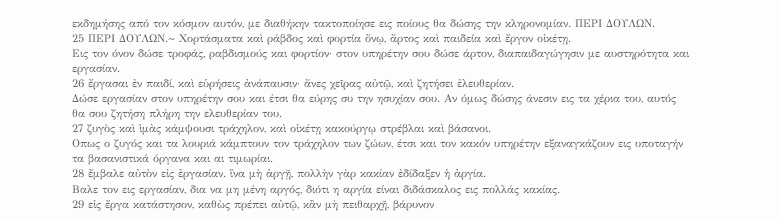εκδημήσης από τον κόσμον αυτόν, με διαθήκην τακτοποίησε εις ποίους θα δώσης την κληρονομίαν. ΠΕΡΙ ΔΟΥΛΩΝ.
25 ΠΕΡΙ ΔΟΥΛΩΝ.~ Χορτάσματα καὶ ράβδος καὶ φορτία ὄνῳ, ἄρτος καὶ παιδεία καὶ ἔργον οἰκέτῃ.
Εις τον όνον δώσε τροφάς, ραβδισμούς και φορτίον· στον υπηρέτην σου δώσε άρτον, διαπαιδαγώγησιν με αυστηρότητα και εργασίαν.
26 ἔργασαι ἐν παιδί, καὶ εὑρήσεις ἀνάπαυσιν· ἄνες χεῖρας αὐτῷ, καὶ ζητήσει ἐλευθερίαν.
Δώσε εργασίαν στον υπηρέτην σου και έτσι θα εύρης συ την ησυχίαν σου. Αν όμως δώσης άνεσιν εις τα χέρια του, αυτός θα σου ζητήση πλήρη την ελευθερίαν του.
27 ζυγὸς καὶ ἱμὰς κάμψουσι τράχηλον, καὶ οἰκέτῃ κακούργῳ στρέβλαι καὶ βάσανοι.
Οπως ο ζυγός και τα λουριά κάμπτουν τον τράχηλον των ζώων, έτσι και τον κακόν υπηρέτην εξαναγκάζουν εις υποταγήν τα βασανιστικά όργανα και αι τιμωρίαι.
28 ἔμβαλε αὐτὸν εἰς ἐργασίαν. ἵνα μὴ ἀργῇ, πολλὴν γὰρ κακίαν ἐδίδαξεν ἡ ἀργία.
Βαλε τον εις εργασίαν, δια να μη μένη αργός, διότι η αργία είναι διδάσκαλος εις πολλάς κακίας.
29 εἰς ἔργα κατάστησον, καθὼς πρέπει αὐτῷ, κἂν μὴ πειθαρχῇ, βάρυνον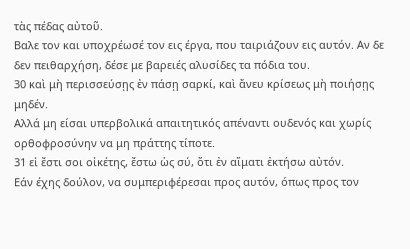τὰς πέδας αὐτοῦ.
Βαλε τον και υποχρέωσέ τον εις έργα, που ταιριάζουν εις αυτόν. Αν δε δεν πειθαρχήση, δέσε με βαρειές αλυσίδες τα πόδια του.
30 καὶ μὴ περισσεύσῃς ἐν πάσῃ σαρκί, καὶ ἄνευ κρίσεως μὴ ποιήσῃς μηδέν.
Αλλά μη είσαι υπερβολικά απαιτητικός απέναντι ουδενός και χωρίς ορθοφροσύνην να μη πράττης τίποτε.
31 εἰ ἔστι σοι οἰκέτης, ἔστω ὡς σύ, ὅτι ἐν αἵματι ἐκτήσω αὐτόν.
Εάν έχης δούλον, να συμπεριφέρεσαι προς αυτόν, όπως προς τον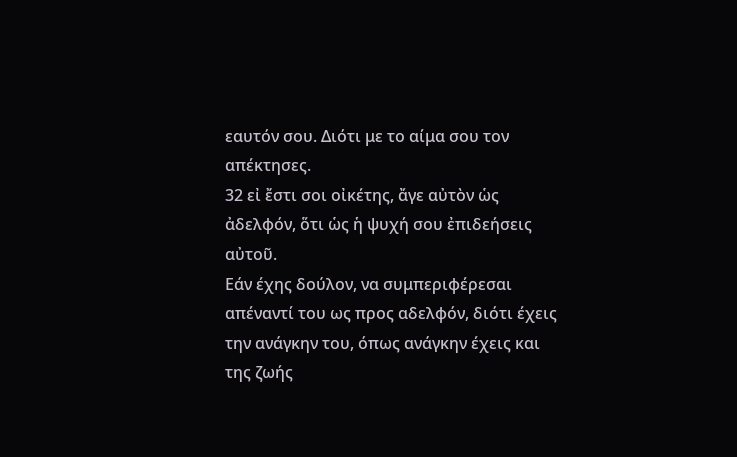εαυτόν σου. Διότι με το αίμα σου τον απέκτησες.
32 εἰ ἔστι σοι οἰκέτης, ἄγε αὐτὸν ὡς ἀδελφόν, ὅτι ὡς ἡ ψυχή σου ἐπιδεήσεις αὐτοῦ.
Εάν έχης δούλον, να συμπεριφέρεσαι απέναντί του ως προς αδελφόν, διότι έχεις την ανάγκην του, όπως ανάγκην έχεις και της ζωής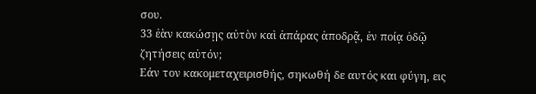σου.
33 ἐὰν κακώσῃς αὐτὸν καὶ ἀπάρας ἀποδρᾷ, ἐν ποίᾳ ὁδῷ ζητήσεις αὐτόν;
Εάν τον κακομεταχειρισθής, σηκωθή δε αυτός και φύγη, εις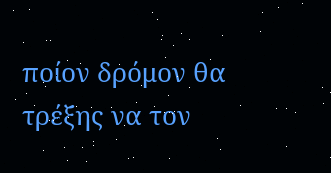ποίον δρόμον θα τρέξης να τον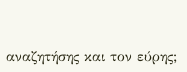αναζητήσης και τον εύρης;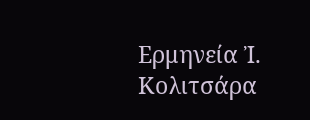Ερμηνεία Ἰ. Κολιτσάρα